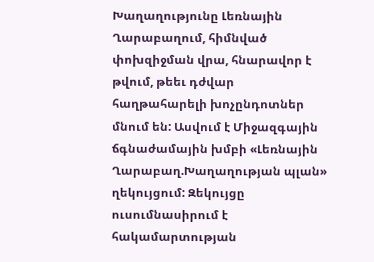Խաղաղությունը Լեռնային Ղարաբաղում, հիմնված փոխզիջման վրա, հնարավոր է թվում, թեեւ դժվար հաղթահարելի խոչընդոտներ մնում են: Ասվում է Միջազգային ճգնաժամային խմբի «Լեռնային Ղարաբաղ.Խաղաղության պլան» ղեկույցում: Զեկույցը ուսումնասիրում է հակամարտության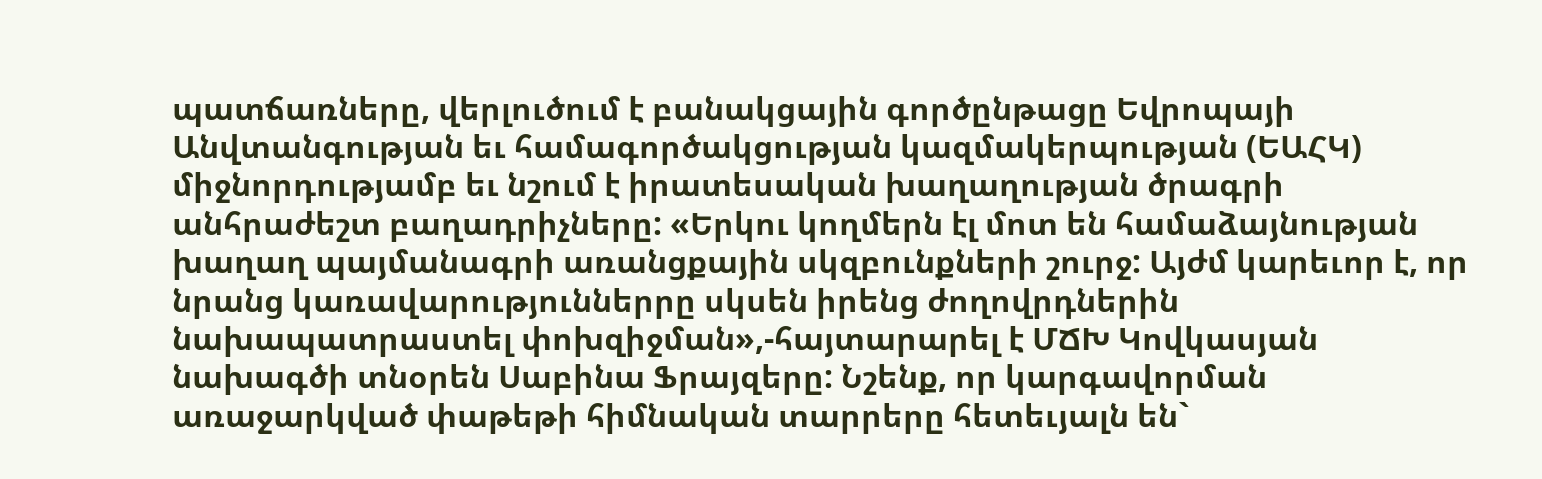պատճառները, վերլուծում է բանակցային գործընթացը Եվրոպայի Անվտանգության եւ համագործակցության կազմակերպության (ԵԱՀԿ) միջնորդությամբ եւ նշում է իրատեսական խաղաղության ծրագրի անհրաժեշտ բաղադրիչները: «Երկու կողմերն էլ մոտ են համաձայնության խաղաղ պայմանագրի առանցքային սկզբունքների շուրջ: Այժմ կարեւոր է, որ նրանց կառավարություններրը սկսեն իրենց ժողովրդներին նախապատրաստել փոխզիջման»,-հայտարարել է ՄՃԽ Կովկասյան նախագծի տնօրեն Սաբինա Ֆրայզերը: Նշենք, որ կարգավորման առաջարկված փաթեթի հիմնական տարրերը հետեւյալն են`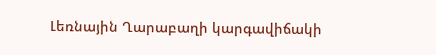Լեռնային Ղարաբաղի կարգավիճակի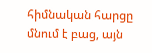հիմնական հարցը մնում է բաց, այն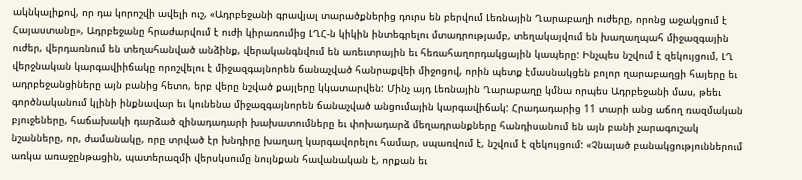ակնկալիքով, որ դա կորոշվի ավելի ուշ, «Ադրբեջանի գրավյալ տարածքներից դուրս են բերվում Լեռնային Ղարաբաղի ուժերը, որոնց աջակցում է Հայաստանը», Ադրբեջանը հրաժարվում է ուժի կիրառումից ԼՂՀ-ն կիկին ինտեգրելու մտադրությամբ, տեղակայվում են խաղաղպահ միջազգային ուժեր, վերդառնում են տեղահանված անձինք, վերականգնվում են առեւտրային եւ հեռահաղորդակցային կապերը: Ինչպես նշվում է զեկույցում, ԼՂ վերջնական կարգավիիճակը որոշվելու է միջազգայնորեն ճանաչված հանրաքվեի միջոցով, որին պետք էմասնակցեն բոլոր ղարաբաղցի հայերը եւ ադրբեջանցիները այն բանից հետո, երբ վերը նշված քայլերը կկատարվեն: Մինչ այդ Լեռնային Ղարաբաղը կմնա որպես Ադրբեջանի մաս, թեեւ գործնականում կլինի ինքնավար եւ կունենա միջազգայնորեն ճանաչված անցումային կարգավիճակ: Հրադադարից 11 տարի անց աճող ռազմական բյուջեները, հաճախակի դարձած զինադադարի խախատումները եւ փոխադարձ մեղադրանքները հանդիսանում են այն բանի չարագուշակ նշանները, որ, ժամանակը, որը տրված էր խնդիրը խաղաղ կարգավորելու համար, սպառվում է, նշվում է զեկույցում: «Չնայած բանակցություններում առկա առաջընթացին, պատերազմի վերսկսումը նույնքան հավանական է, որքան եւ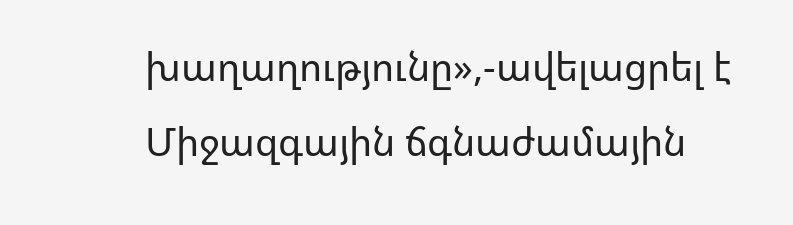խաղաղությունը»,-ավելացրել է Միջազգային ճգնաժամային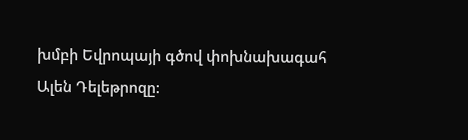խմբի Եվրոպայի գծով փոխնախագահ Ալեն Դելեթրոզը: